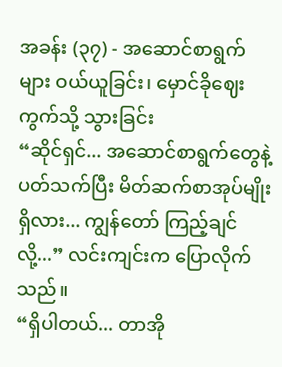အခန်း (၃၇) - အဆောင်စာရွက်များ ဝယ်ယူခြင်း၊ မှောင်ခိုဈေးကွက်သို့ သွားခြင်း
“ဆိုင်ရှင်... အဆောင်စာရွက်တွေနဲ့ ပတ်သက်ပြီး မိတ်ဆက်စာအုပ်မျိုး ရှိလား... ကျွန်တော် ကြည့်ချင်လို့...” လင်းကျင်းက ပြောလိုက်သည်။
“ရှိပါတယ်... တာအို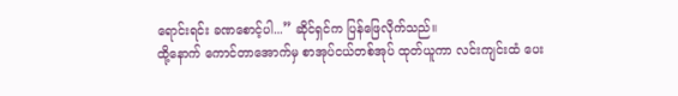ရောင်းရင်း ခဏစောင့်ပါ...” ဆိုင်ရှင်က ပြန်ဖြေလိုက်သည်။
ထို့နောက် ကောင်တာအောက်မှ စာအုပ်ငယ်တစ်အုပ် ထုတ်ယူကာ လင်းကျင်းထံ ပေး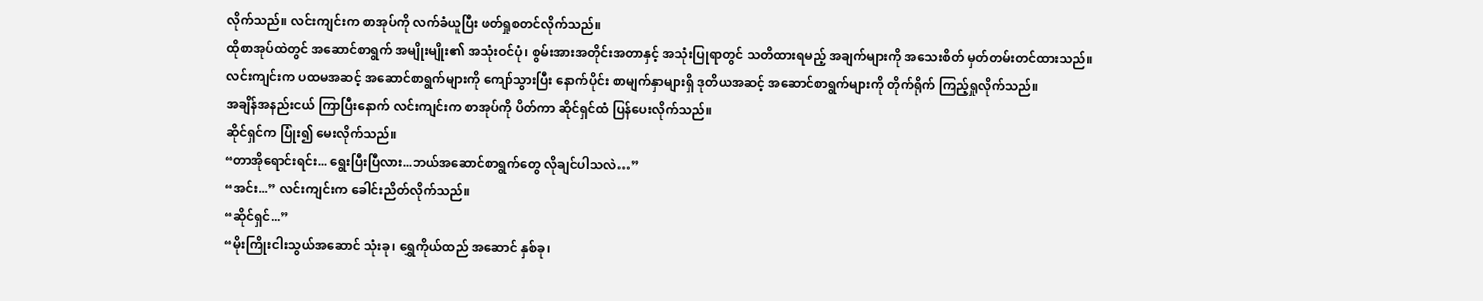လိုက်သည်။ လင်းကျင်းက စာအုပ်ကို လက်ခံယူပြီး ဖတ်ရှုစတင်လိုက်သည်။
ထိုစာအုပ်ထဲတွင် အဆောင်စာရွက် အမျိုးမျိုး၏ အသုံးဝင်ပုံ၊ စွမ်းအားအတိုင်းအတာနှင့် အသုံးပြုရာတွင် သတိထားရမည့် အချက်များကို အသေးစိတ် မှတ်တမ်းတင်ထားသည်။
လင်းကျင်းက ပထမအဆင့် အဆောင်စာရွက်များကို ကျော်သွားပြီး နောက်ပိုင်း စာမျက်နှာများရှိ ဒုတိယအဆင့် အဆောင်စာရွက်များကို တိုက်ရိုက် ကြည့်ရှုလိုက်သည်။
အချိန်အနည်းငယ် ကြာပြီးနောက် လင်းကျင်းက စာအုပ်ကို ပိတ်ကာ ဆိုင်ရှင်ထံ ပြန်ပေးလိုက်သည်။
ဆိုင်ရှင်က ပြုံး၍ မေးလိုက်သည်။
“တာအိုရောင်းရင်း... ရွေးပြီးပြီလား...ဘယ်အဆောင်စာရွက်တွေ လိုချင်ပါသလဲ…”
“အင်း...” လင်းကျင်းက ခေါင်းညိတ်လိုက်သည်။
“ဆိုင်ရှင်...”
“မိုးကြိုးငါးသွယ်အဆောင် သုံးခု၊ ရွှေကိုယ်ထည် အဆောင် နှစ်ခု၊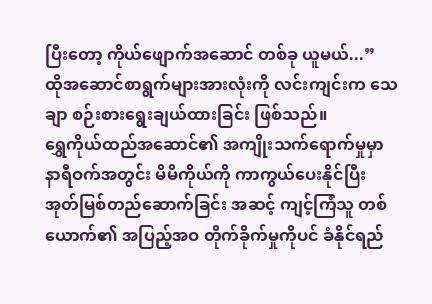ပြီးတော့ ကိုယ်ဖျောက်အဆောင် တစ်ခု ယူမယ်...”
ထိုအဆောင်စာရွက်များအားလုံးကို လင်းကျင်းက သေချာ စဉ်းစားရွေးချယ်ထားခြင်း ဖြစ်သည်။
ရွှေကိုယ်ထည်အဆောင်၏ အကျိုးသက်ရောက်မှုမှာ နာရီဝက်အတွင်း မိမိကိုယ်ကို ကာကွယ်ပေးနိုင်ပြီး အုတ်မြစ်တည်ဆောက်ခြင်း အဆင့် ကျင့်ကြံသူ တစ်ယောက်၏ အပြည့်အဝ တိုက်ခိုက်မှုကိုပင် ခံနိုင်ရည်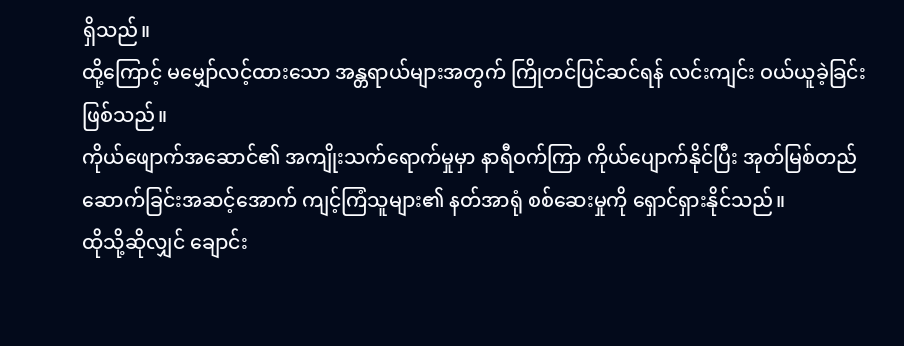ရှိသည်။
ထို့ကြောင့် မမျှော်လင့်ထားသော အန္တရာယ်များအတွက် ကြိုတင်ပြင်ဆင်ရန် လင်းကျင်း ဝယ်ယူခဲ့ခြင်း ဖြစ်သည်။
ကိုယ်ဖျောက်အဆောင်၏ အကျိုးသက်ရောက်မှုမှာ နာရီဝက်ကြာ ကိုယ်ပျောက်နိုင်ပြီး အုတ်မြစ်တည်ဆောက်ခြင်းအဆင့်အောက် ကျင့်ကြံသူများ၏ နတ်အာရုံ စစ်ဆေးမှုကို ရှောင်ရှားနိုင်သည်။
ထိုသို့ဆိုလျှင် ချောင်း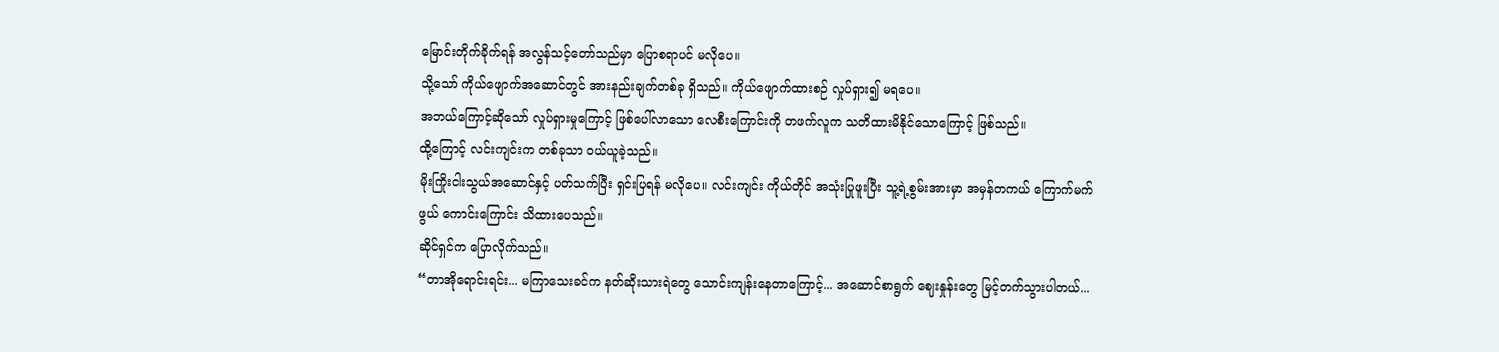မြောင်းတိုက်ခိုက်ရန် အလွန်သင့်တော်သည်မှာ ပြောစရာပင် မလိုပေ။
သို့သော် ကိုယ်ဖျောက်အဆောင်တွင် အားနည်းချက်တစ်ခု ရှိသည်။ ကိုယ်ဖျောက်ထားစဉ် လှုပ်ရှား၍ မရပေ။
အဘယ်ကြောင့်ဆိုသော် လှုပ်ရှားမှုကြောင့် ဖြစ်ပေါ်လာသော လေစီးကြောင်းကို တဖက်လူက သတိထားမိနိုင်သောကြောင့် ဖြစ်သည်။
ထို့ကြောင့် လင်းကျင်းက တစ်ခုသာ ဝယ်ယူခဲ့သည်။
မိုးကြိုးငါးသွယ်အဆောင်နှင့် ပတ်သက်ပြီး ရှင်းပြရန် မလိုပေ။ လင်းကျင်း ကိုယ်တိုင် အသုံးပြုဖူးပြီး သူ့ရဲ့စွမ်းအားမှာ အမှန်တကယ် ကြောက်မက်ဖွယ် ကောင်းကြောင်း သိထားပေသည်။
ဆိုင်ရှင်က ပြောလိုက်သည်။
“တာအိုရောင်းရင်း... မကြာသေးခင်က နတ်ဆိုးသားရဲတွေ သောင်းကျန်းနေတာကြောင့်... အဆောင်စာရွက် ဈေးနှုန်းတွေ မြင့်တက်သွားပါတယ်...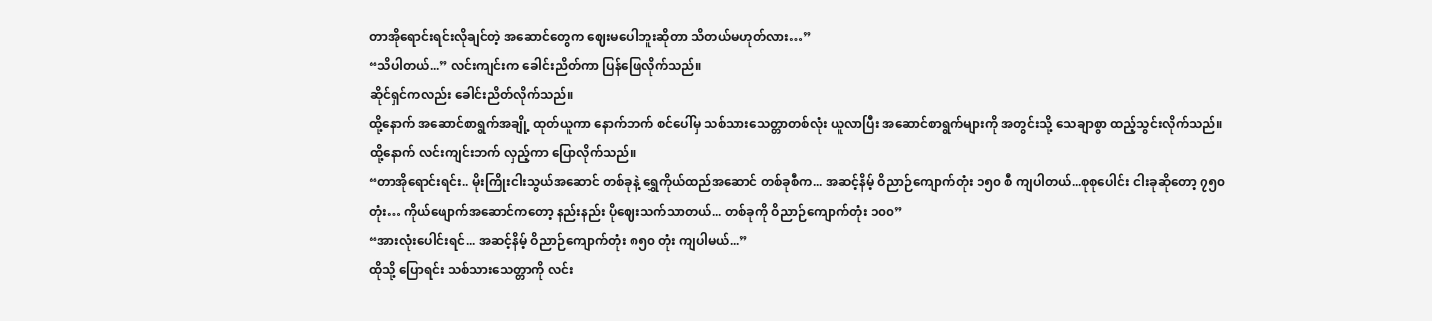တာအိုရောင်းရင်းလိုချင်တဲ့ အဆောင်တွေက ဈေးမပေါဘူးဆိုတာ သိတယ်မဟုတ်လား…”
“သိပါတယ်...” လင်းကျင်းက ခေါင်းညိတ်ကာ ပြန်ဖြေလိုက်သည်။
ဆိုင်ရှင်ကလည်း ခေါင်းညိတ်လိုက်သည်။
ထို့နောက် အဆောင်စာရွက်အချို့ ထုတ်ယူကာ နောက်ဘက် စင်ပေါ်မှ သစ်သားသေတ္တာတစ်လုံး ယူလာပြီး အဆောင်စာရွက်များကို အတွင်းသို့ သေချာစွာ ထည့်သွင်းလိုက်သည်။
ထို့နောက် လင်းကျင်းဘက် လှည့်ကာ ပြောလိုက်သည်။
“တာအိုရောင်းရင်း.. မိုးကြိုးငါးသွယ်အဆောင် တစ်ခုနဲ့ ရွှေကိုယ်ထည်အဆောင် တစ်ခုစီက... အဆင့်နိမ့် ဝိညာဉ်ကျောက်တုံး ၁၅၀ စီ ကျပါတယ်...စုစုပေါင်း ငါးခုဆိုတော့ ၇၅၀ တုံး… ကိုယ်ဖျောက်အဆောင်ကတော့ နည်းနည်း ပိုဈေးသက်သာတယ်... တစ်ခုကို ဝိညာဉ်ကျောက်တုံး ၁၀၀”
“အားလုံးပေါင်းရင်... အဆင့်နိမ့် ဝိညာဉ်ကျောက်တုံး ၈၅၀ တုံး ကျပါမယ်...”
ထိုသို့ ပြောရင်း သစ်သားသေတ္တာကို လင်း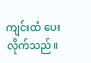ကျင်းထံ ပေးလိုက်သည်။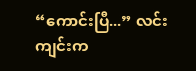“ကောင်းပြီ...” လင်းကျင်းက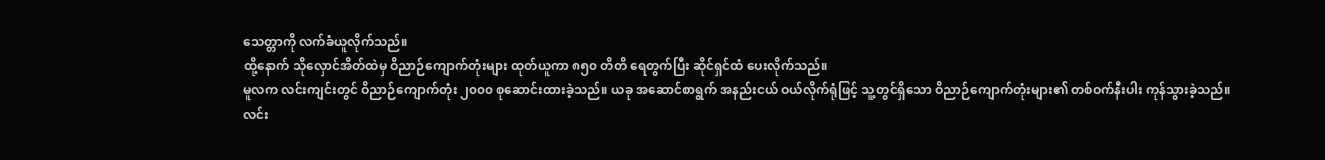သေတ္တာကို လက်ခံယူလိုက်သည်။
ထို့နောက် သိုလှောင်အိတ်ထဲမှ ဝိညာဉ်ကျောက်တုံးများ ထုတ်ယူကာ ၈၅၀ တိတိ ရေတွက်ပြီး ဆိုင်ရှင်ထံ ပေးလိုက်သည်။
မူလက လင်းကျင်းတွင် ဝိညာဉ်ကျောက်တုံး ၂၀၀၀ စုဆောင်းထားခဲ့သည်။ ယခု အဆောင်စာရွက် အနည်းငယ် ဝယ်လိုက်ရုံဖြင့် သူ့တွင်ရှိသော ဝိညာဉ်ကျောက်တုံးများ၏ တစ်ဝက်နီးပါး ကုန်သွားခဲ့သည်။
လင်း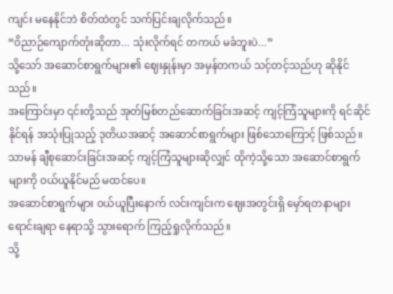ကျင်း မနေနိုင်ဘဲ စိတ်ထဲတွင် သက်ပြင်းချလိုက်သည်။
“ဝိညာဉ်ကျောက်တုံးဆိုတာ... သုံးလိုက်ရင် တကယ် မခံဘူးပဲ...”
သို့သော် အဆောင်စာရွက်များ၏ ဈေးနှုန်းမှာ အမှန်တကယ် သင့်တင့်သည်ဟု ဆိုနိုင်သည်။
အကြောင်းမှာ ၎င်းတို့သည် အုတ်မြစ်တည်ဆောက်ခြင်းအဆင့် ကျင့်ကြံသူများကို ရင်ဆိုင်နိုင်ရန် အသုံးပြုသည့် ဒုတိယအဆင့် အဆောင်စာရွက်များ ဖြစ်သောကြောင့် ဖြစ်သည်။
သာမန် ချီစုဆောင်းခြင်းအဆင့် ကျင့်ကြံသူများဆိုလျှင် ထိုကဲ့သို့သော အဆောင်စာရွက်များကို ဝယ်ယူနိုင်မည် မထင်ပေ။
အဆောင်စာရွက်များ ဝယ်ယူပြီးနောက် လင်းကျင်းက ဈေးအတွင်းရှိ မှော်ရတနာများ ရောင်းချရာ နေရာသို့ သွားရောက် ကြည့်ရှုလိုက်သည်။
သို့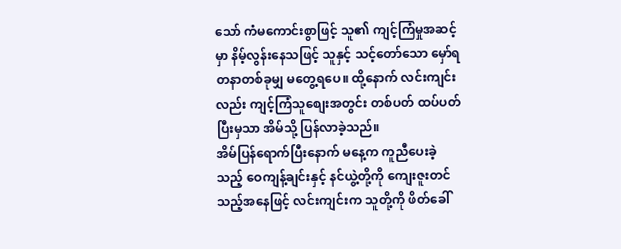သော် ကံမကောင်းစွာဖြင့် သူ၏ ကျင့်ကြံမှုအဆင့်မှာ နိမ့်လွန်းနေသဖြင့် သူနှင့် သင့်တော်သော မှော်ရတနာတစ်ခုမျှ မတွေ့ရပေ။ ထို့နောက် လင်းကျင်းလည်း ကျင့်ကြံသူစျေးအတွင်း တစ်ပတ် ထပ်ပတ်ပြီးမှသာ အိမ်သို့ ပြန်လာခဲ့သည်။
အိမ်ပြန်ရောက်ပြီးနောက် မနေ့က ကူညီပေးခဲ့သည့် ဝေကျန့်ချင်းနှင့် နင်ယွဲ့တို့ကို ကျေးဇူးတင်သည့်အနေဖြင့် လင်းကျင်းက သူတို့ကို ဖိတ်ခေါ်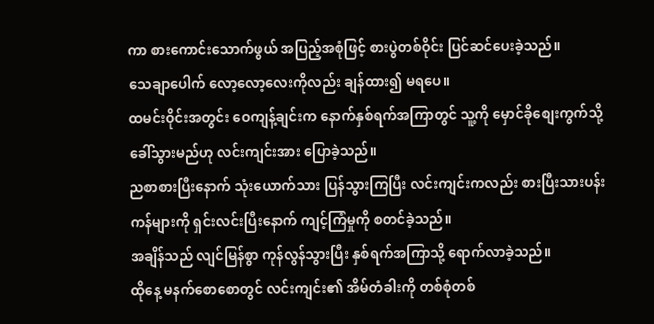ကာ စားကောင်းသောက်ဖွယ် အပြည့်အစုံဖြင့် စားပွဲတစ်ဝိုင်း ပြင်ဆင်ပေးခဲ့သည်။
သေချာပေါက် လော့လော့လေးကိုလည်း ချန်ထား၍ မရပေ။
ထမင်းဝိုင်းအတွင်း ဝေကျန့်ချင်းက နောက်နှစ်ရက်အကြာတွင် သူ့ကို မှောင်ခိုစျေးကွက်သို့ ခေါ်သွားမည်ဟု လင်းကျင်းအား ပြောခဲ့သည်။
ညစာစားပြီးနောက် သုံးယောက်သား ပြန်သွားကြပြီး လင်းကျင်းကလည်း စားပြီးသားပန်းကန်များကို ရှင်းလင်းပြီးနောက် ကျင့်ကြံမှုကို စတင်ခဲ့သည်။
အချိန်သည် လျင်မြန်စွာ ကုန်လွန်သွားပြီး နှစ်ရက်အကြာသို့ ရောက်လာခဲ့သည်။
ထိုနေ့ မနက်စောစောတွင် လင်းကျင်း၏ အိမ်တံခါးကို တစ်စုံတစ်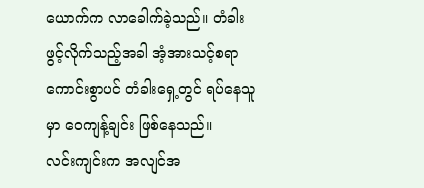ယောက်က လာခေါက်ခဲ့သည်။ တံခါးဖွင့်လိုက်သည့်အခါ အံ့အားသင့်စရာကောင်းစွာပင် တံခါးရှေ့တွင် ရပ်နေသူမှာ ဝေကျန့်ချင်း ဖြစ်နေသည်။
လင်းကျင်းက အလျင်အ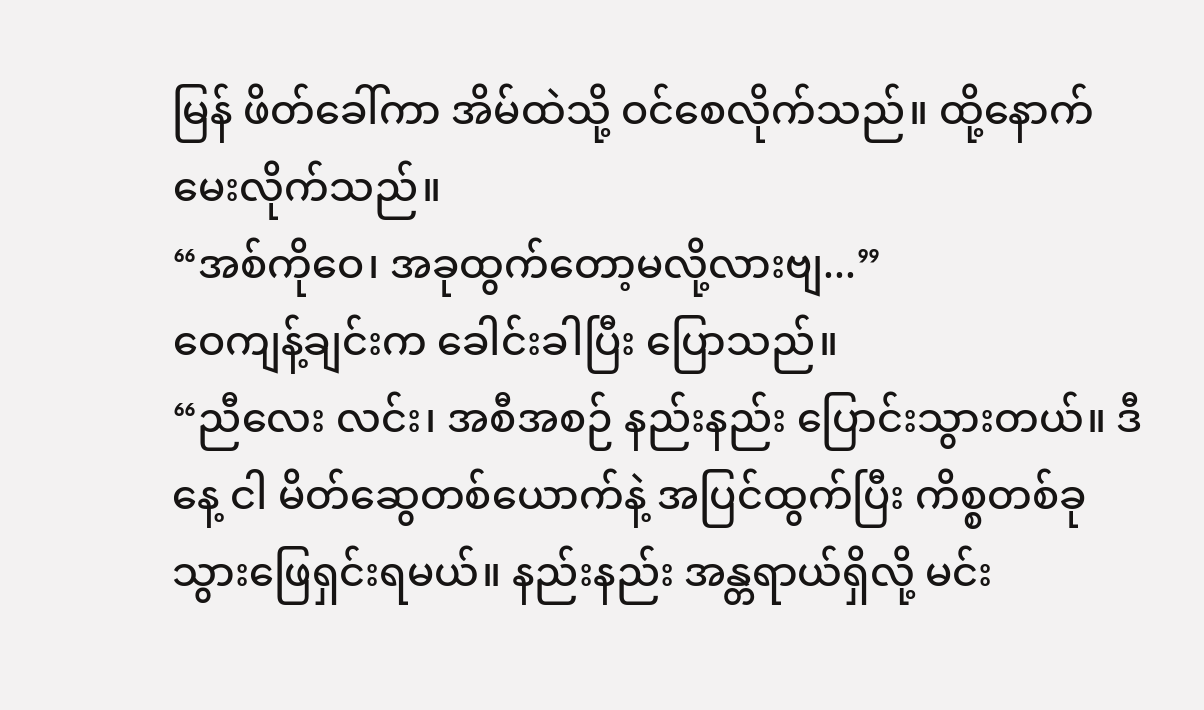မြန် ဖိတ်ခေါ်ကာ အိမ်ထဲသို့ ဝင်စေလိုက်သည်။ ထို့နောက် မေးလိုက်သည်။
“အစ်ကိုဝေ၊ အခုထွက်တော့မလို့လားဗျ...”
ဝေကျန့်ချင်းက ခေါင်းခါပြီး ပြောသည်။
“ညီလေး လင်း၊ အစီအစဉ် နည်းနည်း ပြောင်းသွားတယ်။ ဒီနေ့ ငါ မိတ်ဆွေတစ်ယောက်နဲ့ အပြင်ထွက်ပြီး ကိစ္စတစ်ခု သွားဖြေရှင်းရမယ်။ နည်းနည်း အန္တရာယ်ရှိလို့ မင်း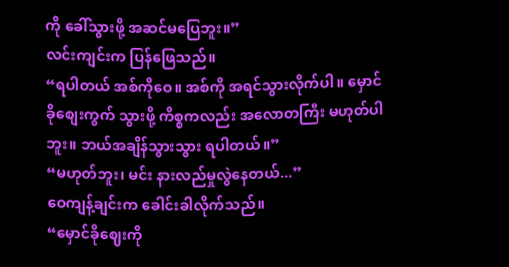ကို ခေါ်သွားဖို့ အဆင်မပြေဘူး။”
လင်းကျင်းက ပြန်ဖြေသည်။
“ရပါတယ် အစ်ကိုဝေ။ အစ်ကို အရင်သွားလိုက်ပါ။ မှောင်ခိုစျေးကွက် သွားဖို့ ကိစ္စကလည်း အလောတကြီး မဟုတ်ပါဘူး။ ဘယ်အချိန်သွားသွား ရပါတယ်။”
“မဟုတ်ဘူး၊ မင်း နားလည်မှုလွဲနေတယ်...”
ဝေကျန့်ချင်းက ခေါင်းခါလိုက်သည်။
“မှောင်ခိုဈေးကို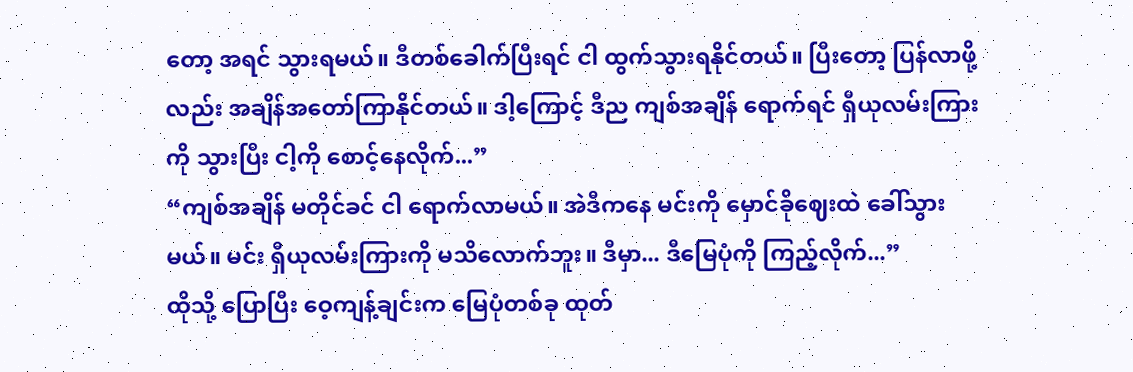တော့ အရင် သွားရမယ်။ ဒီတစ်ခေါက်ပြီးရင် ငါ ထွက်သွားရနိုင်တယ်။ ပြီးတော့ ပြန်လာဖို့လည်း အချိန်အတော်ကြာနိုင်တယ်။ ဒါ့ကြောင့် ဒီည ကျစ်အချိန် ရောက်ရင် ရှီယုလမ်းကြားကို သွားပြီး ငါ့ကို စောင့်နေလိုက်...”
“ကျစ်အချိန် မတိုင်ခင် ငါ ရောက်လာမယ်။ အဲဒီကနေ မင်းကို မှောင်ခိုဈေးထဲ ခေါ်သွားမယ်။ မင်း ရှီယုလမ်းကြားကို မသိလောက်ဘူး။ ဒီမှာ... ဒီမြေပုံကို ကြည့်လိုက်...”
ထိုသို့ ပြောပြီး ဝေ့ကျန့်ချင်းက မြေပုံတစ်ခု ထုတ်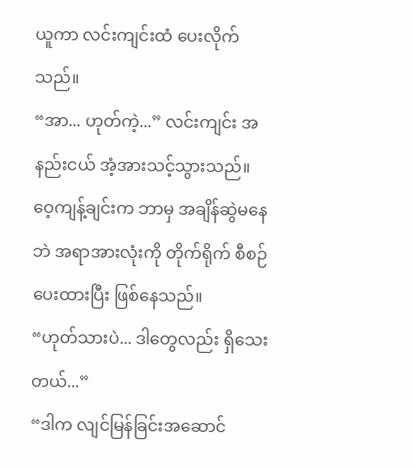ယူကာ လင်းကျင်းထံ ပေးလိုက်သည်။
“အာ... ဟုတ်ကဲ့...” လင်းကျင်း အနည်းငယ် အံ့အားသင့်သွားသည်။
ဝေ့ကျန့်ချင်းက ဘာမှ အချိန်ဆွဲမနေဘဲ အရာအားလုံးကို တိုက်ရိုက် စီစဉ်ပေးထားပြီး ဖြစ်နေသည်။
“ဟုတ်သားပဲ... ဒါတွေလည်း ရှိသေးတယ်...”
“ဒါက လျင်မြန်ခြင်းအဆောင်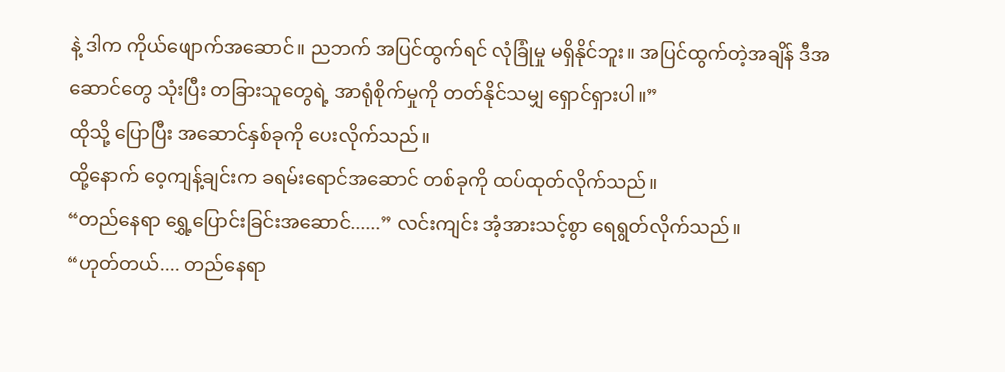နဲ့ ဒါက ကိုယ်ဖျောက်အဆောင်။ ညဘက် အပြင်ထွက်ရင် လုံခြုံမှု မရှိနိုင်ဘူး။ အပြင်ထွက်တဲ့အချိန် ဒီအဆောင်တွေ သုံးပြီး တခြားသူတွေရဲ့ အာရုံစိုက်မှုကို တတ်နိုင်သမျှ ရှောင်ရှားပါ။”
ထိုသို့ ပြောပြီး အဆောင်နှစ်ခုကို ပေးလိုက်သည်။
ထို့နောက် ဝေ့ကျန့်ချင်းက ခရမ်းရောင်အဆောင် တစ်ခုကို ထပ်ထုတ်လိုက်သည်။
“တည်နေရာ ရွှေ့ပြောင်းခြင်းအဆောင်......” လင်းကျင်း အံ့အားသင့်စွာ ရေရွတ်လိုက်သည်။
“ဟုတ်တယ်.... တည်နေရာ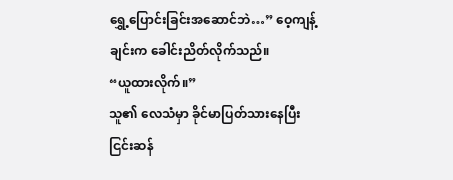ရွှေ့ပြောင်းခြင်းအဆောင်ဘဲ…” ဝေ့ကျန့်ချင်းက ခေါင်းညိတ်လိုက်သည်။
“ယူထားလိုက်။”
သူ၏ လေသံမှာ ခိုင်မာပြတ်သားနေပြီး ငြင်းဆန်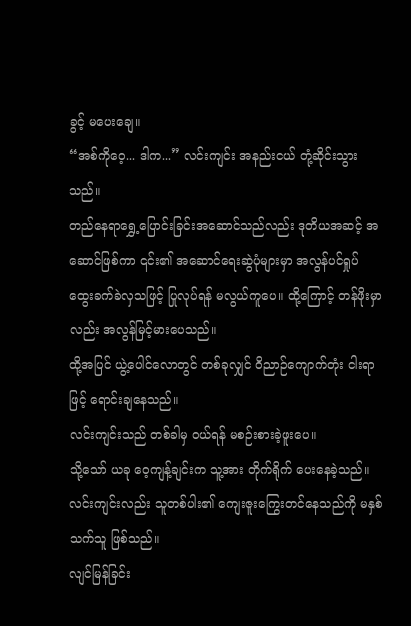ခွင့် မပေးချေ။
“အစ်ကိုဝေ့... ဒါက...” လင်းကျင်း အနည်းငယ် တုံ့ဆိုင်းသွားသည်။
တည်နေရာရွှေ့ပြောင်းခြင်းအဆောင်သည်လည်း ဒုတိယအဆင့် အဆောင်ဖြစ်ကာ ၎င်း၏ အဆောင်ရေးဆွဲပုံများမှာ အလွန်ပင်ရှုပ်ထွေးခက်ခဲလှသဖြင့် ပြုလုပ်ရန် မလွယ်ကူပေ။ ထို့ကြောင့် တန်ဖိုးမှာလည်း အလွန်မြင့်မားပေသည်။
ထို့အပြင် ယွဲ့ပေါင်လောတွင် တစ်ခုလျှင် ဝိညာဉ်ကျောက်တုံး ငါးရာဖြင့် ရောင်းချနေသည်။
လင်းကျင်းသည် တစ်ခါမှ ဝယ်ရန် မစဉ်းစားခဲ့ဖူးပေ။
သို့သော် ယခု ဝေ့ကျန့်ချင်းက သူ့အား တိုက်ရိုက် ပေးနေခဲ့သည်။
လင်းကျင်းလည်း သူတစ်ပါး၏ ကျေးဇူးကြွေးတင်နေသည်ကို မနှစ်သက်သူ ဖြစ်သည်။
လျင်မြန်ခြင်း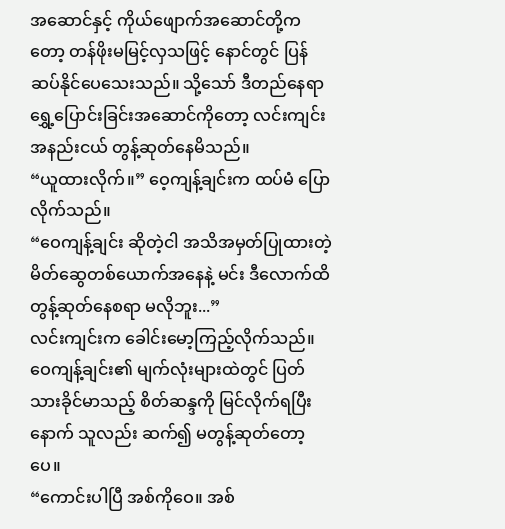အဆောင်နှင့် ကိုယ်ဖျောက်အဆောင်တို့ကတော့ တန်ဖိုးမမြင့်လှသဖြင့် နောင်တွင် ပြန်ဆပ်နိုင်ပေသေးသည်။ သို့သော် ဒီတည်နေရာရွှေ့ပြောင်းခြင်းအဆောင်ကိုတော့ လင်းကျင်း အနည်းငယ် တွန့်ဆုတ်နေမိသည်။
“ယူထားလိုက်။” ဝေ့ကျန့်ချင်းက ထပ်မံ ပြောလိုက်သည်။
“ဝေကျန့်ချင်း ဆိုတဲ့ငါ အသိအမှတ်ပြုထားတဲ့ မိတ်ဆွေတစ်ယောက်အနေနဲ့ မင်း ဒီလောက်ထိ တွန့်ဆုတ်နေစရာ မလိုဘူး...”
လင်းကျင်းက ခေါင်းမော့ကြည့်လိုက်သည်။ ဝေကျန့်ချင်း၏ မျက်လုံးများထဲတွင် ပြတ်သားခိုင်မာသည့် စိတ်ဆန္ဒကို မြင်လိုက်ရပြီးနောက် သူလည်း ဆက်၍ မတွန့်ဆုတ်တော့ပေ။
“ကောင်းပါပြီ အစ်ကိုဝေ။ အစ်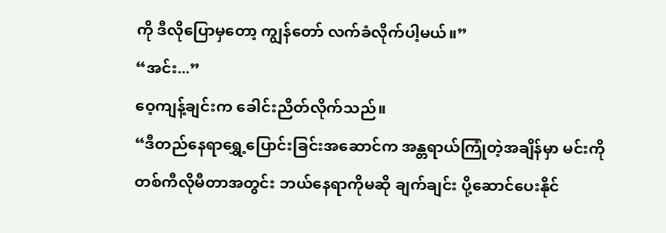ကို ဒီလိုပြောမှတော့ ကျွန်တော် လက်ခံလိုက်ပါ့မယ်။”
“အင်း...”
ဝေ့ကျန့်ချင်းက ခေါင်းညိတ်လိုက်သည်။
“ဒီတည်နေရာရွှေ့ပြောင်းခြင်းအဆောင်က အန္တရာယ်ကြုံတဲ့အချိန်မှာ မင်းကို တစ်ကီလိုမီတာအတွင်း ဘယ်နေရာကိုမဆို ချက်ချင်း ပို့ဆောင်ပေးနိုင်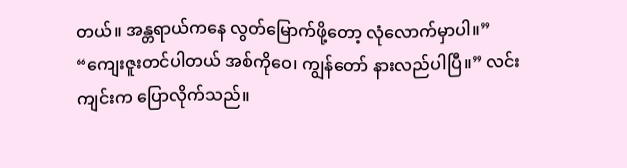တယ်။ အန္တရာယ်ကနေ လွတ်မြောက်ဖို့တော့ လုံလောက်မှာပါ။”
“ကျေးဇူးတင်ပါတယ် အစ်ကိုဝေ၊ ကျွန်တော် နားလည်ပါပြီ။” လင်းကျင်းက ပြောလိုက်သည်။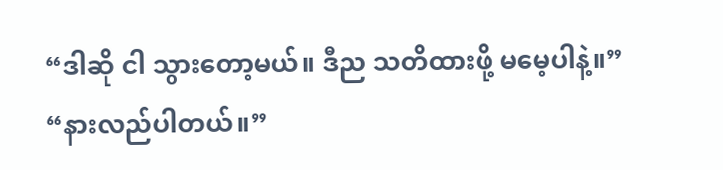“ဒါဆို ငါ သွားတော့မယ်။ ဒီည သတိထားဖို့ မမေ့ပါနဲ့။”
“နားလည်ပါတယ်။”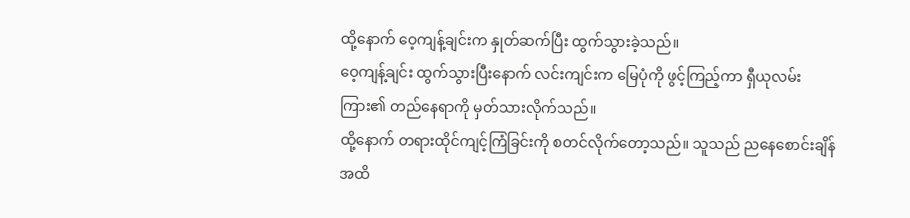ထို့နောက် ဝေ့ကျန့်ချင်းက နှုတ်ဆက်ပြီး ထွက်သွားခဲ့သည်။
ဝေ့ကျန့်ချင်း ထွက်သွားပြီးနောက် လင်းကျင်းက မြေပုံကို ဖွင့်ကြည့်ကာ ရှီယုလမ်းကြား၏ တည်နေရာကို မှတ်သားလိုက်သည်။
ထို့နောက် တရားထိုင်ကျင့်ကြံခြင်းကို စတင်လိုက်တော့သည်။ သူသည် ညနေစောင်းချိန်အထိ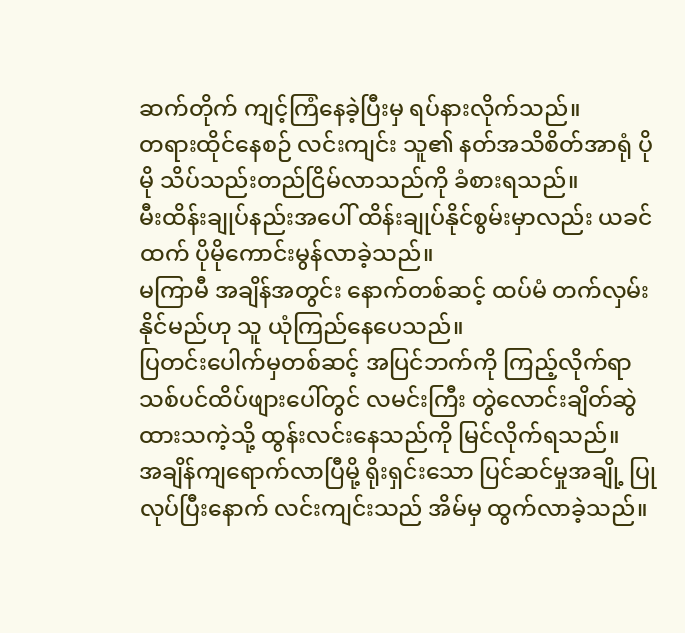ဆက်တိုက် ကျင့်ကြံနေခဲ့ပြီးမှ ရပ်နားလိုက်သည်။
တရားထိုင်နေစဉ် လင်းကျင်း သူ၏ နတ်အသိစိတ်အာရုံ ပိုမို သိပ်သည်းတည်ငြိမ်လာသည်ကို ခံစားရသည်။
မီးထိန်းချုပ်နည်းအပေါ် ထိန်းချုပ်နိုင်စွမ်းမှာလည်း ယခင်ထက် ပိုမိုကောင်းမွန်လာခဲ့သည်။
မကြာမီ အချိန်အတွင်း နောက်တစ်ဆင့် ထပ်မံ တက်လှမ်းနိုင်မည်ဟု သူ ယုံကြည်နေပေသည်။
ပြတင်းပေါက်မှတစ်ဆင့် အပြင်ဘက်ကို ကြည့်လိုက်ရာ သစ်ပင်ထိပ်ဖျားပေါ်တွင် လမင်းကြီး တွဲလောင်းချိတ်ဆွဲထားသကဲ့သို့ ထွန်းလင်းနေသည်ကို မြင်လိုက်ရသည်။
အချိန်ကျရောက်လာပြီမို့ ရိုးရှင်းသော ပြင်ဆင်မှုအချို့ ပြုလုပ်ပြီးနောက် လင်းကျင်းသည် အိမ်မှ ထွက်လာခဲ့သည်။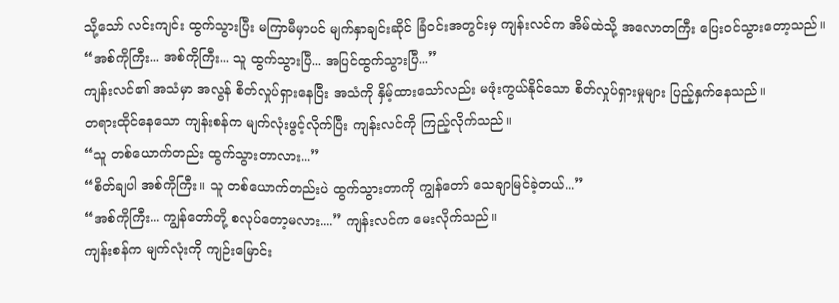သို့သော် လင်းကျင်း ထွက်သွားပြီး မကြာမီမှာပင် မျက်နှာချင်းဆိုင် ခြံဝင်းအတွင်းမှ ကျန်းလင်က အိမ်ထဲသို့ အလောတကြီး ပြေးဝင်သွားတော့သည်။
“အစ်ကိုကြီး... အစ်ကိုကြီး... သူ ထွက်သွားပြီ... အပြင်ထွက်သွားပြီ...”
ကျန်းလင်၏ အသံမှာ အလွန် စိတ်လှုပ်ရှားနေပြီး အသံကို နှိမ့်ထားသော်လည်း မဖုံးကွယ်နိုင်သော စိတ်လှုပ်ရှားမှုများ ပြည့်နှက်နေသည်။
တရားထိုင်နေသော ကျန်းစန်က မျက်လုံးဖွင့်လိုက်ပြီး ကျန်းလင်ကို ကြည့်လိုက်သည်။
“သူ တစ်ယောက်တည်း ထွက်သွားတာလား...”
“စိတ်ချပါ အစ်ကိုကြီး။ သူ တစ်ယောက်တည်းပဲ ထွက်သွားတာကို ကျွန်တော် သေချာမြင်ခဲ့တယ်...”
“အစ်ကိုကြီး... ကျွန်တော်တို့ စလုပ်တော့မလား....” ကျန်းလင်က မေးလိုက်သည်။
ကျန်းစန်က မျက်လုံးကို ကျဉ်းမြောင်း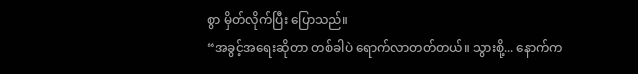စွာ မှိတ်လိုက်ပြီး ပြောသည်။
“အခွင့်အရေးဆိုတာ တစ်ခါပဲ ရောက်လာတတ်တယ်။ သွားစို့... နောက်က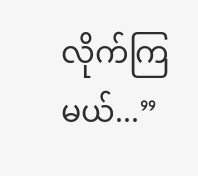လိုက်ကြမယ်...”